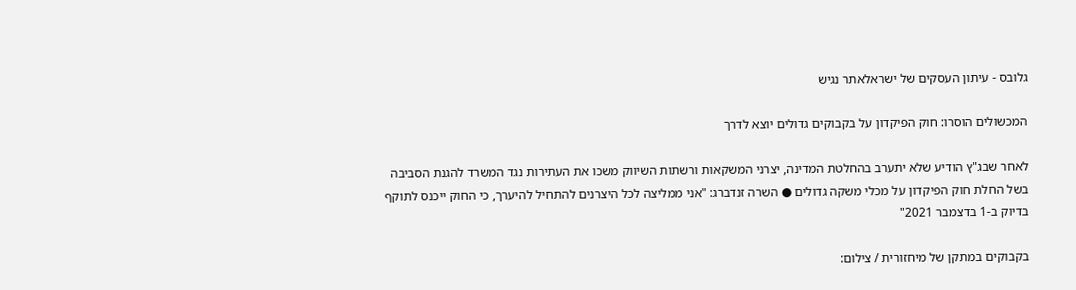גלובס - עיתון העסקים של ישראלאתר נגיש

המכשולים הוסרו: חוק הפיקדון על בקבוקים גדולים יוצא לדרך

לאחר שבג"ץ הודיע שלא יתערב בהחלטת המדינה, יצרני המשקאות ורשתות השיווק משכו את העתירות נגד המשרד להגנת הסביבה בשל החלת חוק הפיקדון על מכלי משקה גדולים ● השרה זנדברג: "אני ממליצה לכל היצרנים להתחיל להיערך, כי החוק ייכנס לתוקף בדיוק ב-1 בדצמבר 2021"

בקבוקים במתקן של מיחזורית / צילום: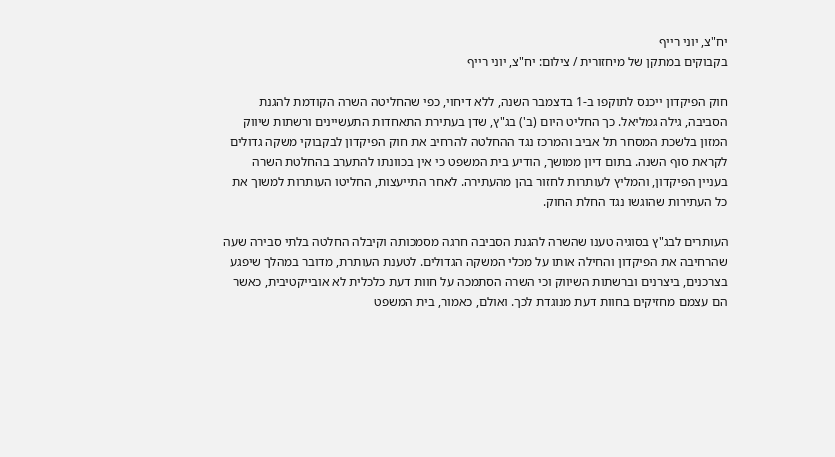יח"צ, יוני רייף
בקבוקים במתקן של מיחזורית / צילום: יח"צ, יוני רייף

חוק הפיקדון ייכנס לתוקפו ב-1 בדצמבר השנה, ללא דיחוי, כפי שהחליטה השרה הקודמת להגנת הסביבה, גילה גמליאל. כך החליט היום (ב') בג"ץ, שדן בעתירת התאחדות התעשיינים ורשתות שיווק המזון בלשכת המסחר תל אביב והמרכז נגד ההחלטה להרחיב את חוק הפיקדון לבקבוקי משקה גדולים לקראת סוף השנה. בתום דיון ממושך, הודיע בית המשפט כי אין בכוונתו להתערב בהחלטת השרה בעניין הפיקדון, והמליץ לעותרות לחזור בהן מהעתירה. לאחר התייעצות, החליטו העותרות למשוך את כל העתירות שהוגשו נגד החלת החוק.

העותרים לבג"ץ בסוגיה טענו שהשרה להגנת הסביבה חרגה מסמכותה וקיבלה החלטה בלתי סבירה שעה שהרחיבה את הפיקדון והחילה אותו על מכלי המשקה הגדולים. לטענת העותרת, מדובר במהלך שיפגע בצרכנים, ביצרנים וברשתות השיווק וכי השרה הסתמכה על חוות דעת כלכלית לא אובייקטיבית, כאשר הם עצמם מחזיקים בחוות דעת מנוגדת לכך. ואולם, כאמור, בית המשפט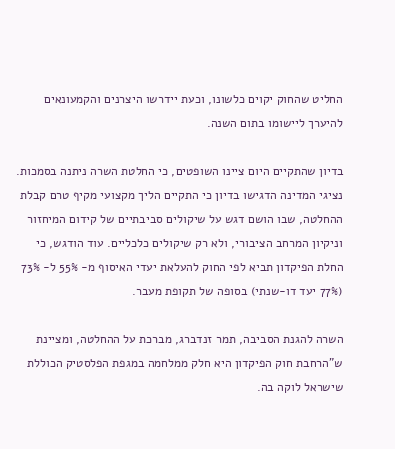החליט שהחוק יקוים כלשונו, וכעת יידרשו היצרנים והקמעונאים להיערך ליישומו בתום השנה.

בדיון שהתקיים היום ציינו השופטים, כי החלטת השרה ניתנה בסמכות. נציגי המדינה הדגישו בדיון כי התקיים הליך מקצועי מקיף טרם קבלת ההחלטה, שבו הושם דגש על שיקולים סביבתיים של קידום המיחזור וניקיון המרחב הציבורי, ולא רק שיקולים כלכליים. עוד הודגש, כי החלת הפיקדון תביא לפי החוק להעלאת יעדי האיסוף מ- 55% ל- 73% (77% יעד דו-שנתי) בסופה של תקופת מעבר.

השרה להגנת הסביבה, תמר זנדברג, מברכת על ההחלטה, ומציינת ש"הרחבת חוק הפיקדון היא חלק ממלחמה במגפת הפלסטיק הכוללת שישראל לוקה בה.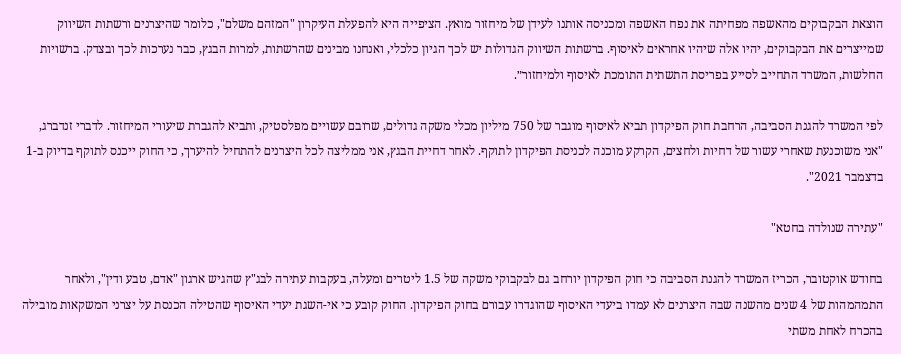הוצאת הבקבוקים מהאשפה מפחיתה את נפח האשפה ומכניסה אותנו לעידן של מיחזור מואץ. הציפייה היא להפעלת העיקרון "המזהם משלם", כלומר שהיצרנים ורשתות השיווק שמייצרים את הבקבוקים, יהיו אלה שיהיו אחראים לאיסוף. ברשתות השיווק הגדולות יש לכך הגיון כלכלי, ואנחנו מבינים שהרשתות, למרות הבגץ, כבר נערכות לכך ובצדק. ברשויות החלשות, המשרד התחייב לסייע בפריסת התשתית התומכת לאיסוף ולמיחזור״.

לפי המשרד להגנת הסביבה, הרחבת חוק הפיקדון תביא לאיסוף מוגבר של 750 מיליון מכלי משקה גדולים, שרובם עשויים מפלסטיק, ותביא להגברת שיעורי המיחזור. לדברי זנדברג, "אני משוכנעת שאחרי עשור של דחיות ולחצים, הקרקע מוכנה לכניסת הפיקדון לתוקף. לאחר דחיית הבגץ, אני ממליצה לכל היצרנים להתחיל להיערך, כי החוק ייכנס לתוקף בדיוק ב-1 בדצמבר 2021".

"עתירה שנולדה בחטא"

בחודש אוקטובר, הכריז המשרד להגנת הסביבה כי חוק הפיקדון יורחב גם לבקבוקי משקה של 1.5 ליטרים ומעלה, בעקבות עתירה לבג"ץ שהגיש ארגון "אדם, טבע ודין", ולאחר התמהמהות של 4 שנים מהשנה שבה היצרנים לא עמדו ביעדי האיסוף שהוגדרו עבורם בחוק הפיקדון. החוק קובע כי אי-השגת יעדי האיסוף שהטילה הכנסת על יצרני המשקאות מובילה בהכרח לאחת משתי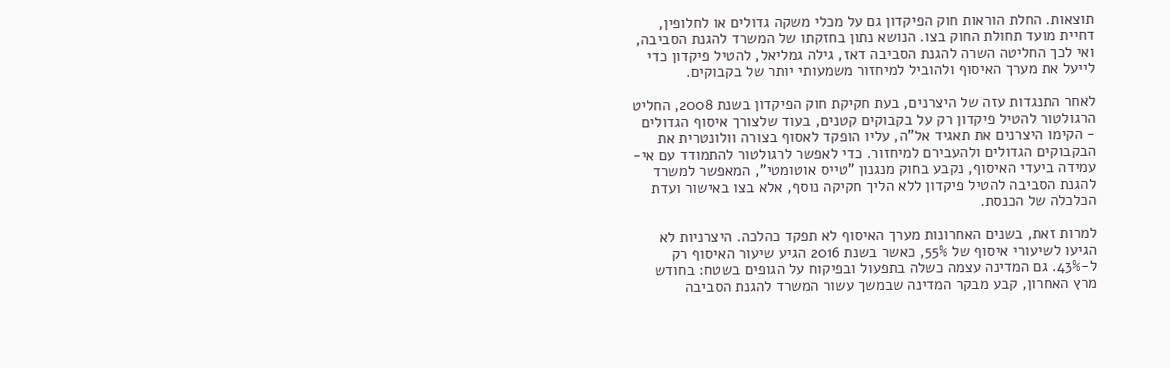תוצאות. החלת הוראות חוק הפיקדון גם על מכלי משקה גדולים או לחלופין, דחיית מועד תחולת החוק בצו. הנושא נתון בחזקתו של המשרד להגנת הסביבה, ואי לכך החליטה השרה להגנת הסביבה דאז, גילה גמליאל, להטיל פיקדון כדי לייעל את מערך האיסוף ולהוביל למיחזור משמעותי יותר של בקבוקים.

לאחר התנגדות עזה של היצרנים, בעת חקיקת חוק הפיקדון בשנת 2008, החליט הרגולטור להטיל פיקדון רק על בקבוקים קטנים, בעוד שלצורך איסוף הגדולים - הקימו היצרנים את תאגיד אל"ה, עליו הופקד לאסוף בצורה וולונטרית את הבקבוקים הגדולים ולהעבירם למיחזור. כדי לאפשר לרגולטור להתמודד עם אי-עמידה ביעדי האיסוף, נקבע בחוק מנגנון "טייס אוטומטי", המאפשר למשרד להגנת הסביבה להטיל פיקדון ללא הליך חקיקה נוסף, אלא בצו באישור ועדת הכלכלה של הכנסת.

למרות זאת, בשנים האחרונות מערך האיסוף לא תפקד כהלכה. היצרניות לא הגיעו לשיעורי איסוף של 55%, כאשר בשנת 2016 הגיע שיעור האיסוף רק ל-43%. גם המדינה עצמה כשלה בתפעול ובפיקוח על הגופים בשטח: בחודש מרץ האחרון, קבע מבקר המדינה שבמשך עשור המשרד להגנת הסביבה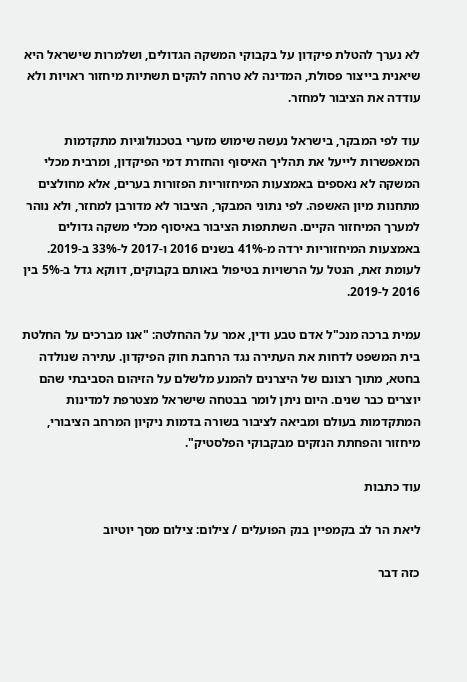לא נערך להטלת פיקדון על בקבוקי המשקה הגדולים, ושלמרות שישראל היא שיאנית בייצור פסולת, המדינה לא טרחה להקים תשתיות מיחזור ראויות ולא עודדה את הציבור למחזר.

עוד לפי המבקר, בישראל נעשה שימוש מזערי בטכנולוגיות מתקדמות המאפשרות לייעל את תהליך האיסוף והחזרת דמי הפיקדון, ומרבית מכלי המשקה לא נאספים באמצעות המיחזוריות הפזורות בערים, אלא מחולצים מתחנות מיון האשפה. לפי נתוני המבקר, הציבור לא מדורבן למחזר, ולא נוהר למערך המיחזור הקיים. השתתפות הציבור באיסוף מכלי משקה גדולים באמצעות המיחזוריות ירדה מ-41% בשנים 2016 ו-2017 ל-33% ב-2019. לעומת זאת, הנטל על הרשויות בטיפול באותם בקבוקים, דווקא גדל ב-5% בין 2016 ל-2019.

עמית ברכה מנכ"ל אדם טבע ודין, אמר על ההחלטה: "אנו מברכים על החלטת בית המשפט לדחות את העתירה נגד הרחבת חוק הפיקדון. עתירה שנולדה בחטא, מתוך רצונם של היצרנים להמנע מלשלם על הזיהום הסביבתי שהם יוצרים כבר שנים. היום ניתן לומר בבטחה שישראל מצטרפת למדינות המתקדמות בעולם ומביאה לציבור בשורה בדמות ניקיון המרחב הציבורי, מיחזור והפחתת הנזקים מבקבוקי הפלסטיק".

עוד כתבות

ליאת הר לב בקמפיין בנק הפועלים / צילום: צילום מסך יוטיוב

כזה דבר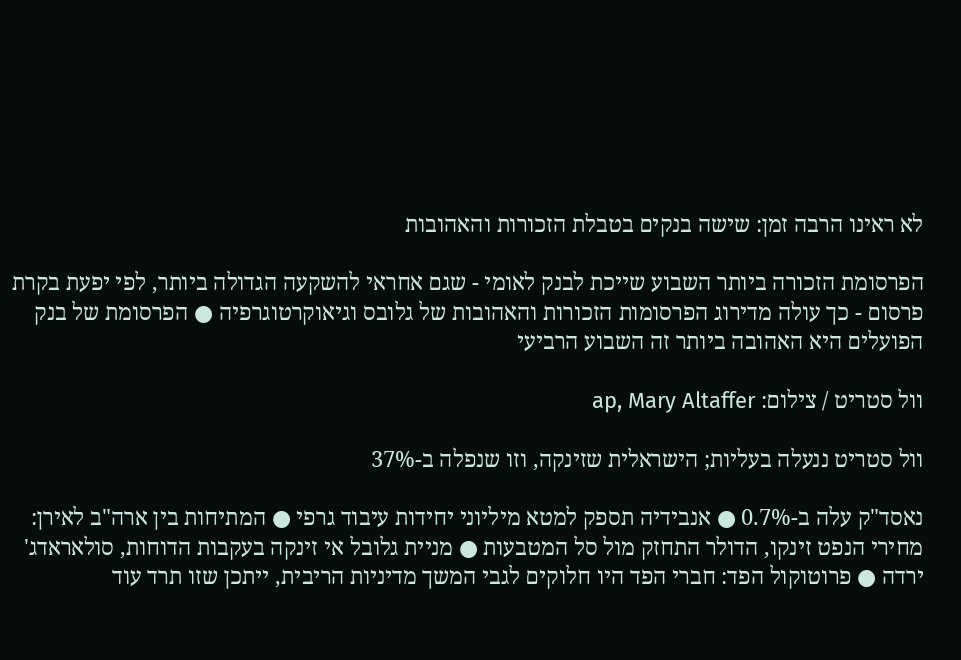לא ראינו הרבה זמן: שישה בנקים בטבלת הזכורות והאהובות

הפרסומת הזכורה ביותר השבוע שייכת לבנק לאומי - שגם אחראי להשקעה הגדולה ביותר, לפי יפעת בקרת פרסום - כך עולה מדירוג הפרסומות הזכורות והאהובות של גלובס וגיאוקרטוגרפיה ● הפרסומת של בנק הפועלים היא האהובה ביותר זה השבוע הרביעי

וול סטריט / צילום: ap, Mary Altaffer

וול סטריט ננעלה בעליות; הישראלית שזינקה, וזו שנפלה ב-37%

נאסד"ק עלה ב-0.7% ● אנבידיה תספק למטא מיליוני יחידות עיבוד גרפי ● המתיחות בין ארה"ב לאירן: מחירי הנפט זינקו, הדולר התחזק מול סל המטבעות ● מניית גלובל אי זינקה בעקבות הדוחות, סולאראדג' ירדה ● פרוטוקול הפד: חברי הפד היו חלוקים לגבי המשך מדיניות הריבית, ייתכן שזו תרד עוד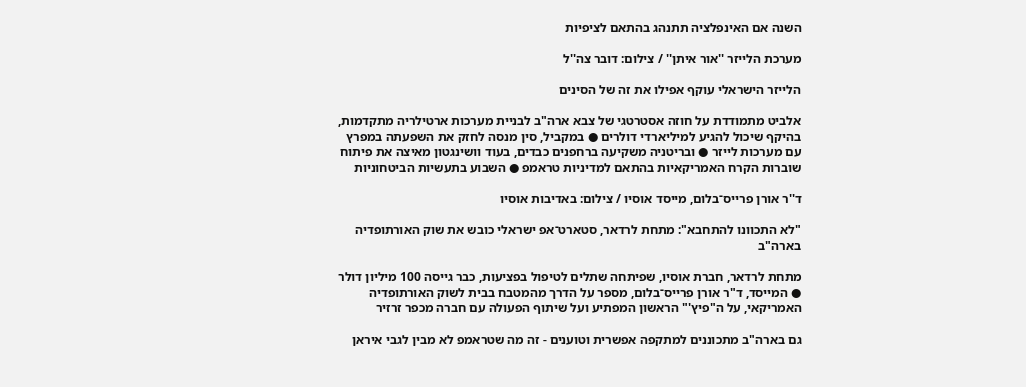השנה אם האינפלציה תתנהג בהתאם לציפיות

מערכת הלייזר ''אור איתן'' / צילום: דובר צה''ל

הלייזר הישראלי עוקף אפילו את זה של הסינים

אלביט מתמודדת על חוזה אסטרטגי של צבא ארה"ב לבניית מערכות ארטילריה מתקדמות, בהיקף שיכול להגיע למיליארדי דולרים ● במקביל, סין מנסה לחזק את השפעתה במפרץ עם מערכות לייזר ● ובריטניה משקיעה ברחפנים כבדים, בעוד וושינגטון מאיצה את פיתוח שוברות הקרח האמריקאיות בהתאם למדיניות טראמפ ● השבוע בתעשיות הביטחוניות

ד''ר אורן פרייס־בלום, מייסד אוסיו / צילום: באדיבות אוסיו

"לא התכוונו להתחבא": מתחת לרדאר, סטארט־אפ ישראלי כובש את שוק האורתופדיה בארה"ב

מתחת לרדאר, חברת אוסיו, שפיתחה שתלים לטיפול בפציעות, כבר גייסה 100 מיליון דולר ● המייסד, ד"ר אורן פרייס־בלום, מספר על הדרך מהמטבח בבית לשוק האורתופדיה האמריקאי, על ה"פיץ'" הראשון המפתיע ועל שיתוף הפעולה עם חברה מכפר זרזיר

גם בארה"ב מתכוננים למתקפה אפשרית וטוענים - זה מה שטראמפ לא מבין לגבי איראן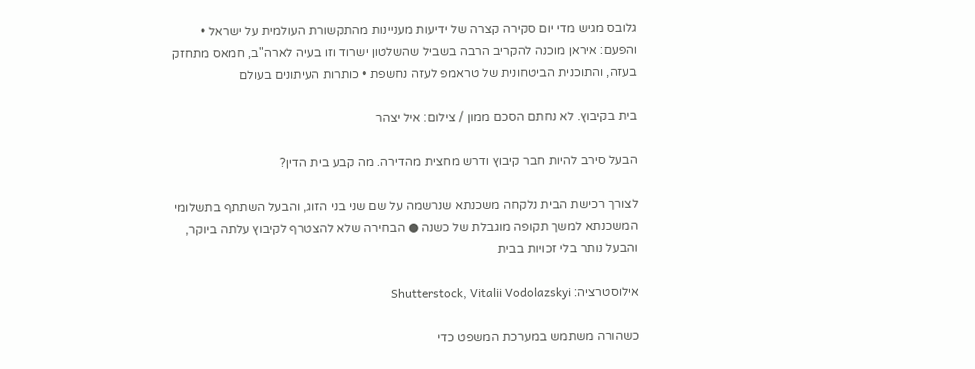גלובס מגיש מדי יום סקירה קצרה של ידיעות מעניינות מהתקשורת העולמית על ישראל • והפעם: איראן מוכנה להקריב הרבה בשביל שהשלטון ישרוד וזו בעיה לארה"ב, חמאס מתחזק בעזה, והתוכנית הביטחונית של טראמפ לעזה נחשפת • כותרות העיתונים בעולם

בית בקיבוץ. לא נחתם הסכם ממון / צילום: איל יצהר

הבעל סירב להיות חבר קיבוץ ודרש מחצית מהדירה. מה קבע בית הדין?

לצורך רכישת הבית נלקחה משכנתא שנרשמה על שם שני בני הזוג, והבעל השתתף בתשלומי המשכנתא למשך תקופה מוגבלת של כשנה ● הבחירה שלא להצטרף לקיבוץ עלתה ביוקר, והבעל נותר בלי זכויות בבית

אילוסטרציה: Shutterstock, Vitalii Vodolazskyi

כשהורה משתמש במערכת המשפט כדי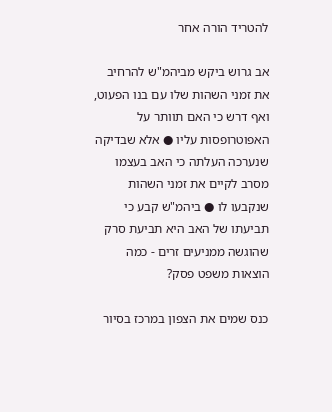להטריד הורה אחר

אב גרוש ביקש מביהמ"ש להרחיב את זמני השהות שלו עם בנו הפעוט, ואף דרש כי האם תוותר על האפוטרופסות עליו ● אלא שבדיקה שנערכה העלתה כי האב בעצמו מסרב לקיים את זמני השהות שנקבעו לו ● ביהמ"ש קבע כי תביעתו של האב היא תביעת סרק שהוגשה ממניעים זרים - כמה הוצאות משפט פסק?

כנס שמים את הצפון במרכז בסיור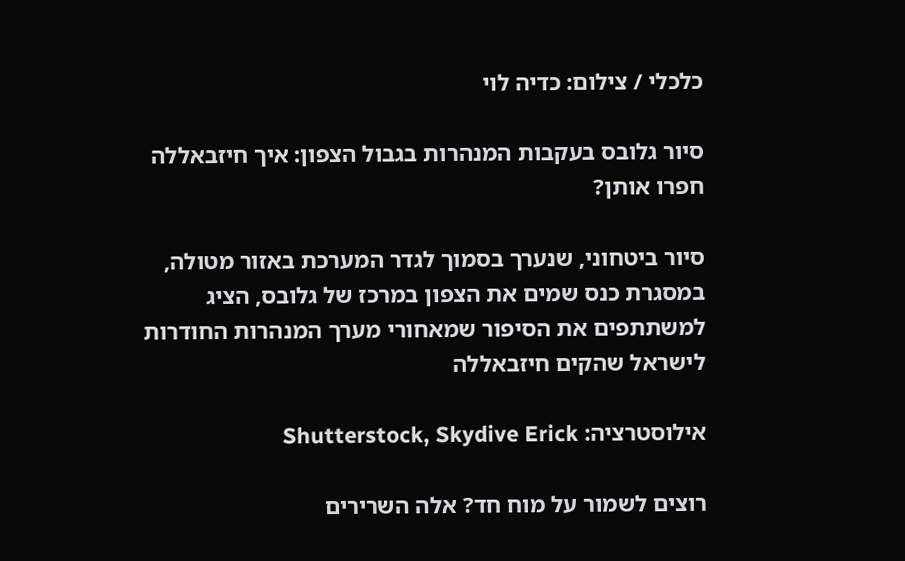כלכלי / צילום: כדיה לוי

סיור גלובס בעקבות המנהרות בגבול הצפון: איך חיזבאללה חפרו אותן?

סיור ביטחוני, שנערך בסמוך לגדר המערכת באזור מטולה, במסגרת כנס שמים את הצפון במרכז של גלובס, הציג למשתתפים את הסיפור שמאחורי מערך המנהרות החודרות לישראל שהקים חיזבאללה

אילוסטרציה: Shutterstock, Skydive Erick

רוצים לשמור על מוח חד? אלה השרירים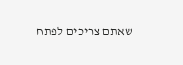שאתם צריכים לפתח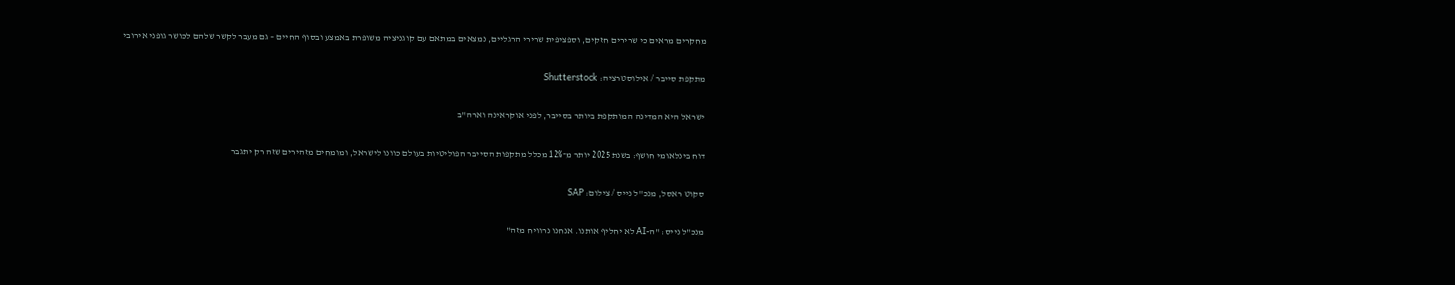מחקרים מראים כי שרירים חזקים, וספציפית שרירי הרגליים, נמצאים במתאם עם קוגניציה משופרת באמצע ובסוף החיים – גם מעבר לקשר שלהם לכושר גופני אירובי

מתקפת סייבר / אילוסטרציה: Shutterstock

ישראל היא המדינה המותקפת ביותר בסייבר, לפני אוקראינה וארה"ב

דוח בינלאומי חושף: בשנת 2025 יותר מ־12% מכלל מתקפות הסייבר הפוליטיות בעולם כוונו לישראל, ומומחים מזהירים שזה רק יתגבר

סקוט ראסל, מנכ''ל נייס / צילום: SAP

מנכ"ל נייס: "ה-AI לא יחליף אותנו. אנחנו נרוויח מזה"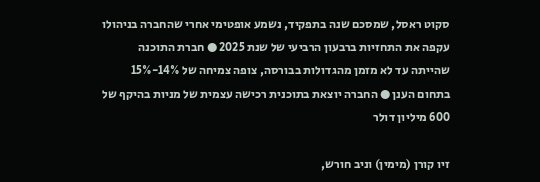סקוט ראסל, שמסכם שנה בתפקיד, נשמע אופטימי אחרי שהחברה בניהולו עקפה את התחזיות ברבעון הרביעי של שנת 2025 ● חברת התוכנה שהייתה עד לא מזמן מהגדולות בבורסה, צופה צמיחה של 14%-15% בתחום הענן ● החברה יוצאת בתוכנית רכישה עצמית של מניות בהיקף של 600 מיליון דולר

זיו קורן (מימין) וניב חורש,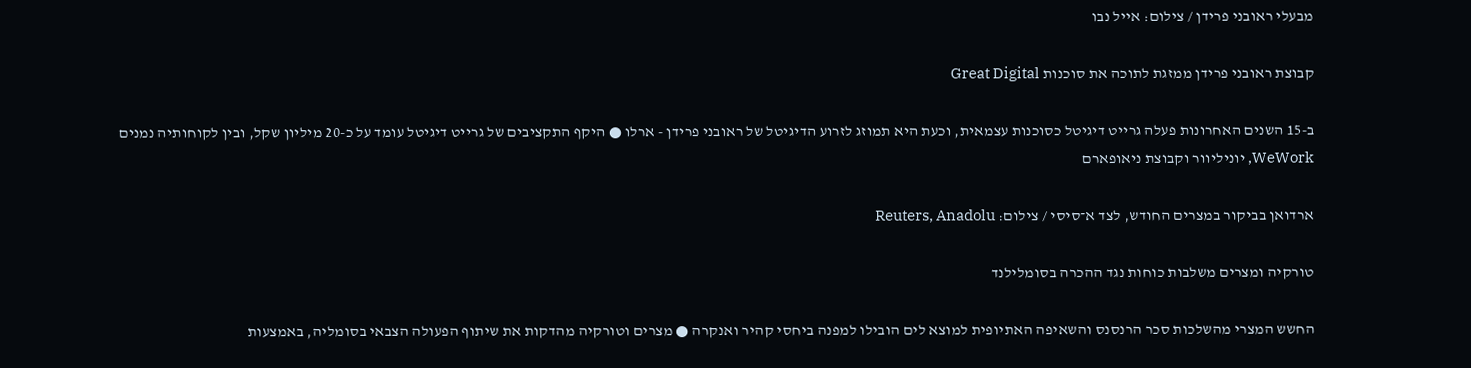מבעלי ראובני פרידן / צילום: אייל נבו

קבוצת ראובני פרידן ממזגת לתוכה את סוכנות Great Digital

ב-15 השנים האחרונות פעלה גרייט דיגיטל כסוכנות עצמאית, וכעת היא תמוזג לזרוע הדיגיטל של ראובני פרידן - ארלו ● היקף התקציבים של גרייט דיגיטל עומד על כ-20 מיליון שקל, ובין לקוחותיה נמנים WeWork, יוניליוור וקבוצת ניאופארם

ארדואן בביקור במצרים החודש, לצד א־סיסי / צילום: Reuters, Anadolu

טורקיה ומצרים משלבות כוחות נגד ההכרה בסומלילנד

החשש המצרי מהשלכות סכר הרנסנס והשאיפה האתיופית למוצא לים הובילו למפנה ביחסי קהיר ואנקרה ● מצרים וטורקיה מהדקות את שיתוף הפעולה הצבאי בסומליה, באמצעות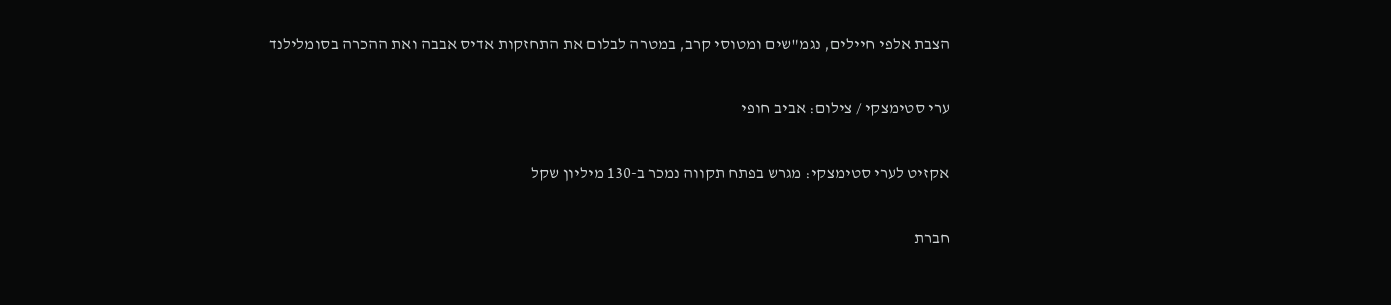הצבת אלפי חיילים, נגמ"שים ומטוסי קרב, במטרה לבלום את התחזקות אדיס אבבה ואת ההכרה בסומלילנד

ערי סטימצקי / צילום: אביב חופי

אקזיט לערי סטימצקי: מגרש בפתח תקווה נמכר ב-130 מיליון שקל

חברת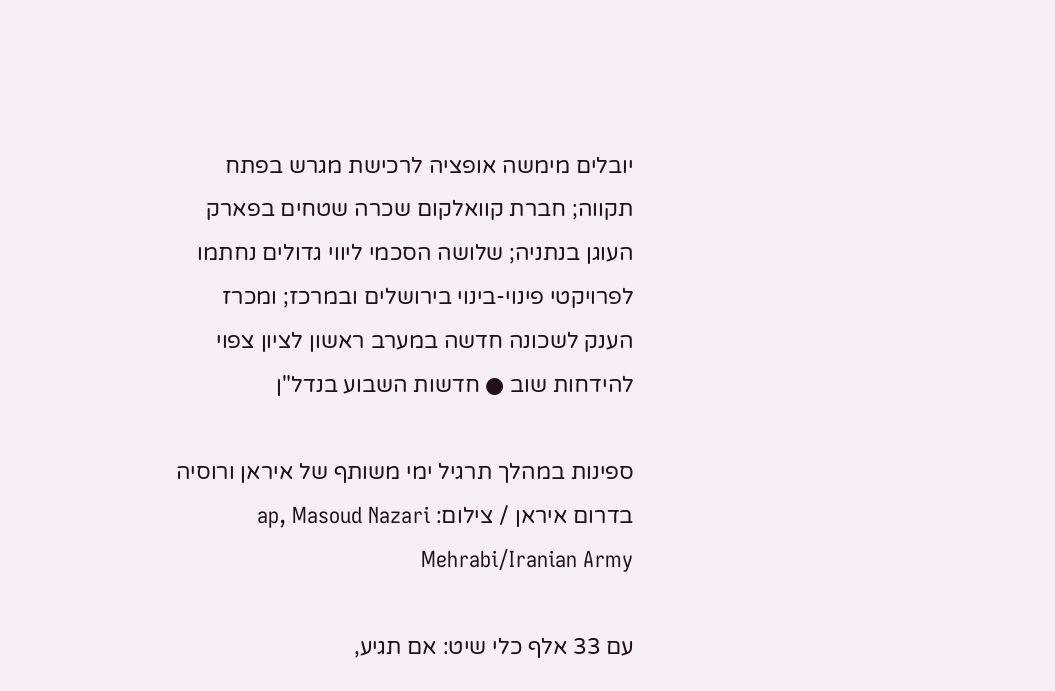יובלים מימשה אופציה לרכישת מגרש בפתח תקווה; חברת קוואלקום שכרה שטחים בפארק העוגן בנתניה; שלושה הסכמי ליווי גדולים נחתמו לפרויקטי פינוי-בינוי בירושלים ובמרכז; ומכרז הענק לשכונה חדשה במערב ראשון לציון צפוי להידחות שוב ● חדשות השבוע בנדל"ן

ספינות במהלך תרגיל ימי משותף של איראן ורוסיה בדרום איראן / צילום: ap, Masoud Nazari Mehrabi/Iranian Army

עם 33 אלף כלי שיט: אם תגיע,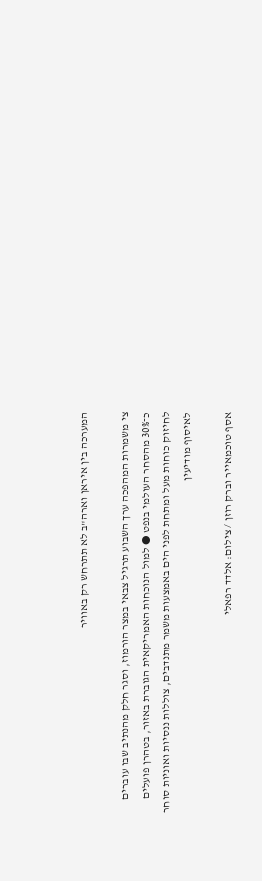המערכה בין איראן וארה"ב לא תתרחש רק באוויר

צי משמרות המהפכה ערך השבוע תרגיל צבאי במצר הורמוז, וסגר חלק מהנתיב שבו עוברים כ־30% מהסחר העולמי בנפט ● למול הנוכחות האמריקאית הגוברת באזור, בטהרן פועלים לחיזוק כוחות מעל ומתחת לפני הים באמצעות משמר מתנדבים, צוללות ננסיות ואוניות סוחר לאיסוף מודיעין

אסף טוכמאייר וברק רוזן / צילום: אלדד רפאלי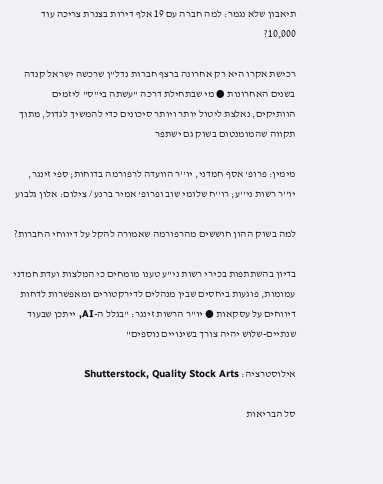תיאבון שלא נגמר: למה חברה עם 19 אלף דירות בצנרת צריכה עוד 10,000?

רכישת אקרו היא רק אחרונה ברצף חברות נדל"ן שרכשה ישראל קנדה בשנים האחרונות ● מי שבתחילת דרכה "עשתה בי"ס" ליזמים הוותיקים, נאלצת ליטול יותר ויותר סיכונים כדי להמשיך לגדול, מתוך תקווה שהמומנטום בשוק גם ישתפר

מימין: פרופ' אסף חמדני, יו''ר הוועדה לרפורמה בדוחות; ספי זינגר, יו''ר רשות ני''ע; רו''ח שלומי שוב ופרופ' אמיר ברנע / צילום: אלון גלבוע

למה בשוק ההון חוששים מהרפורמה שאמורה להקל על דיווחי החברות?

בדיון בהשתתפות בכירי רשות ני"ע טענו מומחים כי המלצות ועדת חמדני עמומות, פוגעות ביחסים שבין מנהלים לדירקטורים ומאפשרות לדחות דיווחים על עסקאות ● יו"ר הרשות זינגר: "בגלל ה-AI, ייתכן שבעוד שנתיים-שלוש יהיה צורך בשינויים נוספים"

אילוסטרציה: Shutterstock, Quality Stock Arts

סל הבריאות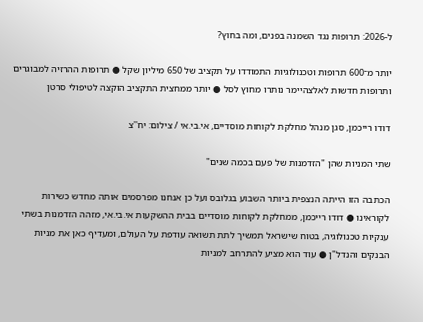ל-2026: תרופות נגד השמנה בפנים, ומה בחוץ?

יותר מ־600 תרופות וטכנולוגיות התמודדו על תקציב של 650 מיליון שקל ● תרופות ההרזיה למבוגרים ותרופות חדשות לאלצהיימר נותרו מחוץ לסל ● יותר ממחצית התקציב הוקצה לטיפולי סרטן

דודו רייכמן, סגן מנהל מחלקת לקוחות מוסדיים, אי.בי.אי / צילום: יח''צ

שתי המניות שהן "הזדמנות של פעם בכמה שנים"

הכתבה הזו הייתה הנצפית ביותר השבוע בגלובס ועל כן אנחנו מפרסמים אותה מחדש כשירות לקוראינו ● דודו רייכמן, ממחלקת לקוחות מוסדיים בבית ההשקעות אי.בי.אי, מזהה הזדמנות בשתי ענקיות טכנולוגיה, בטוח שישראל תמשיך לתת תשואה עודפת על העולם, ומעדיף כאן את מניות הבנקים והנדל"ן ● עוד הוא מציע להתרחב למניות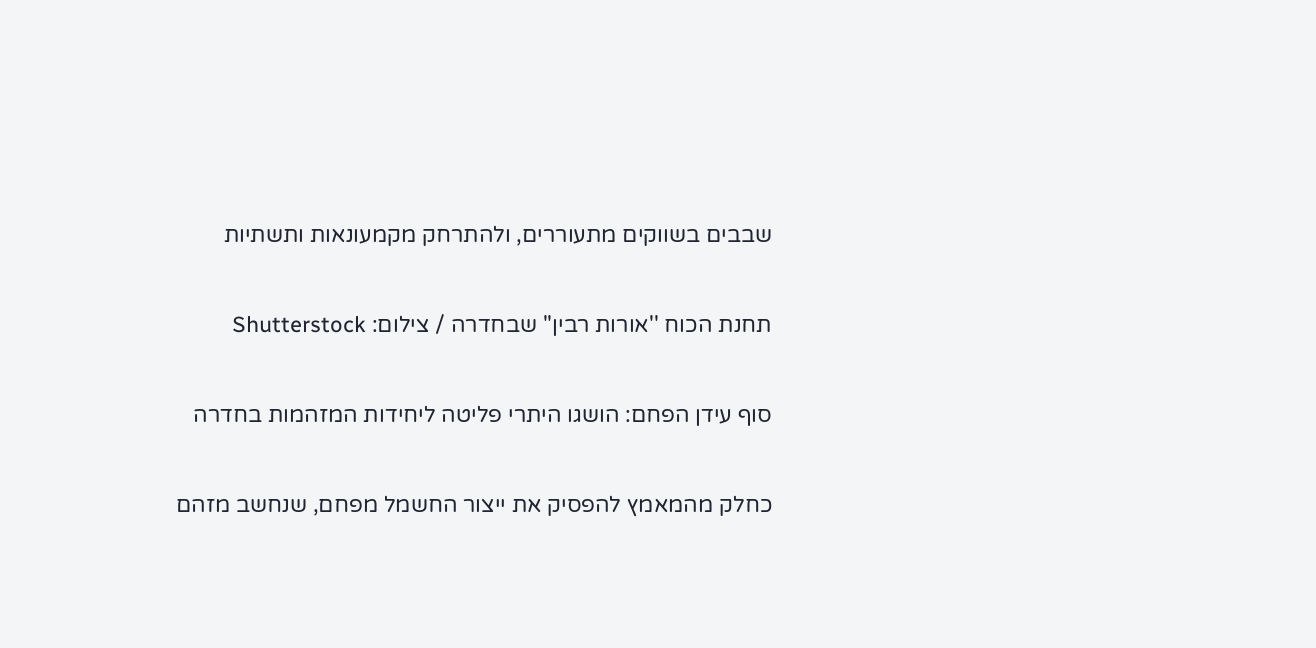שבבים בשווקים מתעוררים, ולהתרחק מקמעונאות ותשתיות

תחנת הכוח ''אורות רבין'' שבחדרה / צילום: Shutterstock

סוף עידן הפחם: הושגו היתרי פליטה ליחידות המזהמות בחדרה

כחלק מהמאמץ להפסיק את ייצור החשמל מפחם, שנחשב מזהם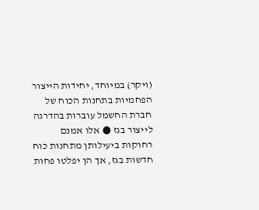(ויקר) במיוחד, יחידות הייצור הפחמיות בתחנות הכוח של חברת החשמל עוברות בהדרגה לייצור בגז ● אלו אמנם רחוקות ביעילותן מתחנות כוח חדשות בגז, אך הן יפלטו פחות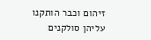זיהום וכבר הותקנו עליהן סולקנים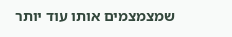שמצמצמים אותו עוד יותר